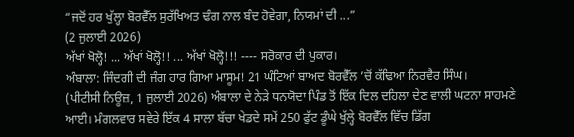“ਜਦੋਂ ਹਰ ਖੁੱਲ੍ਹਾ ਬੋਰਵੈੱਲ ਸੁਰੱਖਿਅਤ ਢੰਗ ਨਾਲ ਬੰਦ ਹੋਵੇਗਾ, ਨਿਯਮਾਂ ਦੀ ...”
(2 ਜੁਲਾਈ 2026)
ਅੱਖਾਂ ਖੋਲ੍ਹੋ! ... ਅੱਖਾਂ ਖੋਲ੍ਹੋ!! ... ਅੱਖਾਂ ਖੋਲ੍ਹੋ!!! ---- ਸਰੋਕਾਰ ਦੀ ਪੁਕਾਰ।
ਅੰਬਾਲਾ: ਜਿੰਦਗੀ ਦੀ ਜੰਗ ਹਾਰ ਗਿਆ ਮਾਸੂਮ! 21 ਘੰਟਿਆਂ ਬਾਅਦ ਬੋਰਵੈੱਲ ’ਚੋਂ ਕੱਢਿਆ ਨਿਰਵੈਰ ਸਿੰਘ।
(ਪੀਟੀਸੀ ਨਿਊਜ਼, 1 ਜੁਲਾਈ 2026) ਅੰਬਾਲਾ ਦੇ ਨੇੜੇ ਧਨਯੋਦਾ ਪਿੰਡ ਤੋਂ ਇੱਕ ਦਿਲ ਦਹਿਲਾ ਦੇਣ ਵਾਲੀ ਘਟਨਾ ਸਾਹਮਣੇ ਆਈ। ਮੰਗਲਵਾਰ ਸਵੇਰੇ ਇੱਕ 4 ਸਾਲਾ ਬੱਚਾ ਖੇਡਦੇ ਸਮੇਂ 250 ਫੁੱਟ ਡੂੰਘੇ ਖੁੱਲ੍ਹੇ ਬੋਰਵੈੱਲ ਵਿੱਚ ਡਿੱਗ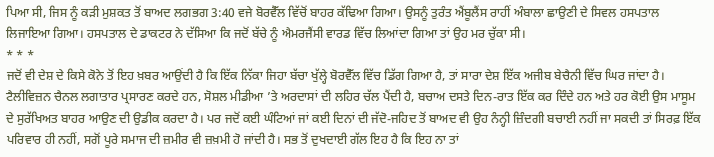ਪਿਆ ਸੀ, ਜਿਸ ਨੂੰ ਕੜੀ ਮੁਸ਼ਕਤ ਤੋਂ ਬਾਅਦ ਲਗਭਗ 3:40 ਵਜੇ ਬੋਰਵੈੱਲ ਵਿੱਚੋਂ ਬਾਹਰ ਕੱਢਿਆ ਗਿਆ। ਉਸਨੂੰ ਤੁਰੰਤ ਐਂਬੂਲੈਂਸ ਰਾਹੀਂ ਅੰਬਾਲਾ ਛਾਉਣੀ ਦੇ ਸਿਵਲ ਹਸਪਤਾਲ ਲਿਜਾਇਆ ਗਿਆ। ਹਸਪਤਾਲ ਦੇ ਡਾਕਟਰ ਨੇ ਦੱਸਿਆ ਕਿ ਜਦੋਂ ਬੱਚੇ ਨੂੰ ਐਮਰਜੈਂਸੀ ਵਾਰਡ ਵਿੱਚ ਲਿਆਂਦਾ ਗਿਆ ਤਾਂ ਉਹ ਮਰ ਚੁੱਕਾ ਸੀ।
* * *
ਜਦੋਂ ਵੀ ਦੇਸ਼ ਦੇ ਕਿਸੇ ਕੋਨੇ ਤੋਂ ਇਹ ਖ਼ਬਰ ਆਉਂਦੀ ਹੈ ਕਿ ਇੱਕ ਨਿੱਕਾ ਜਿਹਾ ਬੱਚਾ ਖੁੱਲ੍ਹੇ ਬੋਰਵੈੱਲ ਵਿੱਚ ਡਿੱਗ ਗਿਆ ਹੈ, ਤਾਂ ਸਾਰਾ ਦੇਸ਼ ਇੱਕ ਅਜੀਬ ਬੇਚੈਨੀ ਵਿੱਚ ਘਿਰ ਜਾਂਦਾ ਹੈ। ਟੈਲੀਵਿਜ਼ਨ ਚੈਨਲ ਲਗਾਤਾਰ ਪ੍ਰਸਾਰਣ ਕਰਦੇ ਹਨ, ਸੋਸ਼ਲ ਮੀਡੀਆ ’ਤੇ ਅਰਦਾਸਾਂ ਦੀ ਲਹਿਰ ਚੱਲ ਪੈਂਦੀ ਹੈ, ਬਚਾਅ ਦਸਤੇ ਦਿਨ-ਰਾਤ ਇੱਕ ਕਰ ਦਿੰਦੇ ਹਨ ਅਤੇ ਹਰ ਕੋਈ ਉਸ ਮਾਸੂਮ ਦੇ ਸੁਰੱਖਿਅਤ ਬਾਹਰ ਆਉਣ ਦੀ ਉਡੀਕ ਕਰਦਾ ਹੈ। ਪਰ ਜਦੋਂ ਕਈ ਘੰਟਿਆਂ ਜਾਂ ਕਈ ਦਿਨਾਂ ਦੀ ਜੱਦੋ-ਜਹਿਦ ਤੋਂ ਬਾਅਦ ਵੀ ਉਹ ਨੰਨ੍ਹੀ ਜ਼ਿੰਦਗੀ ਬਚਾਈ ਨਹੀਂ ਜਾ ਸਕਦੀ ਤਾਂ ਸਿਰਫ਼ ਇੱਕ ਪਰਿਵਾਰ ਹੀ ਨਹੀਂ, ਸਗੋਂ ਪੂਰੇ ਸਮਾਜ ਦੀ ਜ਼ਮੀਰ ਵੀ ਜ਼ਖ਼ਮੀ ਹੋ ਜਾਂਦੀ ਹੈ। ਸਭ ਤੋਂ ਦੁਖਦਾਈ ਗੱਲ ਇਹ ਹੈ ਕਿ ਇਹ ਨਾ ਤਾਂ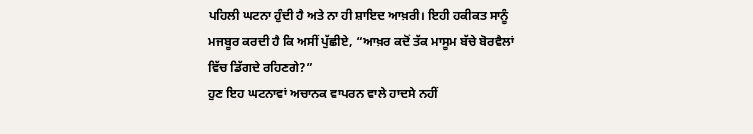ਪਹਿਲੀ ਘਟਨਾ ਹੁੰਦੀ ਹੈ ਅਤੇ ਨਾ ਹੀ ਸ਼ਾਇਦ ਆਖ਼ਰੀ। ਇਹੀ ਹਕੀਕਤ ਸਾਨੂੰ ਮਜਬੂਰ ਕਰਦੀ ਹੈ ਕਿ ਅਸੀਂ ਪੁੱਛੀਏ, “ਆਖ਼ਰ ਕਦੋਂ ਤੱਕ ਮਾਸੂਮ ਬੱਚੇ ਬੋਰਵੈਲਾਂ ਵਿੱਚ ਡਿੱਗਦੇ ਰਹਿਣਗੇ?”
ਹੁਣ ਇਹ ਘਟਨਾਵਾਂ ਅਚਾਨਕ ਵਾਪਰਨ ਵਾਲੇ ਹਾਦਸੇ ਨਹੀਂ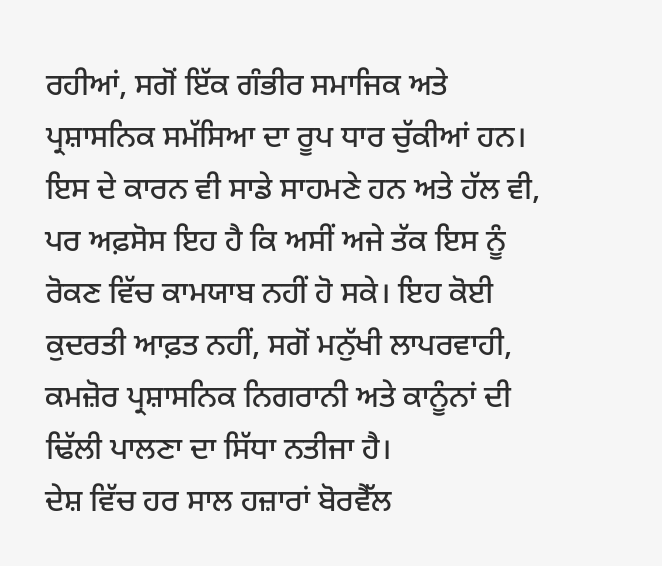ਰਹੀਆਂ, ਸਗੋਂ ਇੱਕ ਗੰਭੀਰ ਸਮਾਜਿਕ ਅਤੇ ਪ੍ਰਸ਼ਾਸਨਿਕ ਸਮੱਸਿਆ ਦਾ ਰੂਪ ਧਾਰ ਚੁੱਕੀਆਂ ਹਨ। ਇਸ ਦੇ ਕਾਰਨ ਵੀ ਸਾਡੇ ਸਾਹਮਣੇ ਹਨ ਅਤੇ ਹੱਲ ਵੀ, ਪਰ ਅਫ਼ਸੋਸ ਇਹ ਹੈ ਕਿ ਅਸੀਂ ਅਜੇ ਤੱਕ ਇਸ ਨੂੰ ਰੋਕਣ ਵਿੱਚ ਕਾਮਯਾਬ ਨਹੀਂ ਹੋ ਸਕੇ। ਇਹ ਕੋਈ ਕੁਦਰਤੀ ਆਫ਼ਤ ਨਹੀਂ, ਸਗੋਂ ਮਨੁੱਖੀ ਲਾਪਰਵਾਹੀ, ਕਮਜ਼ੋਰ ਪ੍ਰਸ਼ਾਸਨਿਕ ਨਿਗਰਾਨੀ ਅਤੇ ਕਾਨੂੰਨਾਂ ਦੀ ਢਿੱਲੀ ਪਾਲਣਾ ਦਾ ਸਿੱਧਾ ਨਤੀਜਾ ਹੈ।
ਦੇਸ਼ ਵਿੱਚ ਹਰ ਸਾਲ ਹਜ਼ਾਰਾਂ ਬੋਰਵੈੱਲ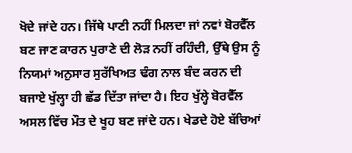ਖੋਦੇ ਜਾਂਦੇ ਹਨ। ਜਿੱਥੇ ਪਾਣੀ ਨਹੀਂ ਮਿਲਦਾ ਜਾਂ ਨਵਾਂ ਬੋਰਵੈੱਲ ਬਣ ਜਾਣ ਕਾਰਨ ਪੁਰਾਣੇ ਦੀ ਲੋੜ ਨਹੀਂ ਰਹਿੰਦੀ, ਉੱਥੇ ਉਸ ਨੂੰ ਨਿਯਮਾਂ ਅਨੁਸਾਰ ਸੁਰੱਖਿਅਤ ਢੰਗ ਨਾਲ ਬੰਦ ਕਰਨ ਦੀ ਬਜਾਏ ਖੁੱਲ੍ਹਾ ਹੀ ਛੱਡ ਦਿੱਤਾ ਜਾਂਦਾ ਹੈ। ਇਹ ਖੁੱਲ੍ਹੇ ਬੋਰਵੈੱਲ ਅਸਲ ਵਿੱਚ ਮੌਤ ਦੇ ਖੂਹ ਬਣ ਜਾਂਦੇ ਹਨ। ਖੇਡਦੇ ਹੋਏ ਬੱਚਿਆਂ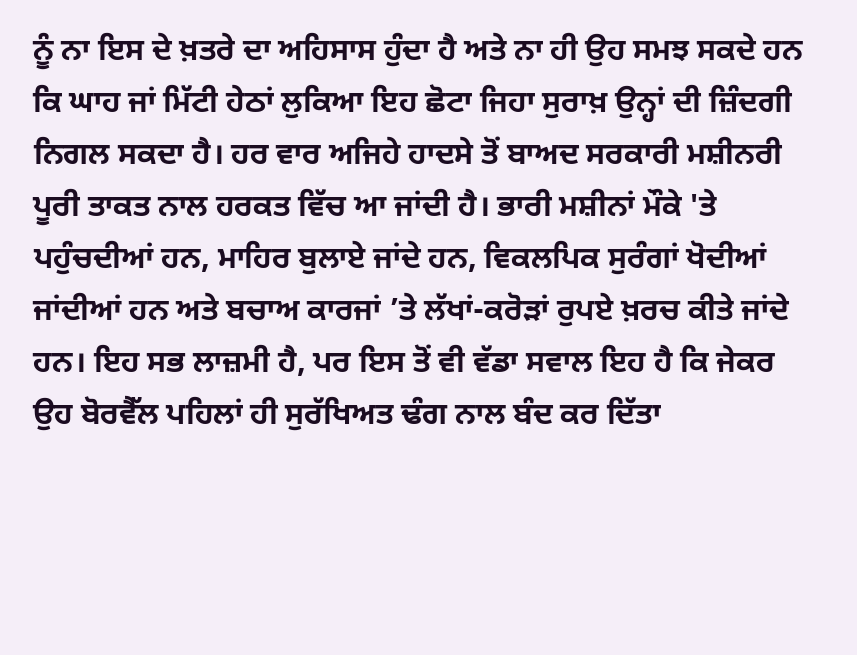ਨੂੰ ਨਾ ਇਸ ਦੇ ਖ਼ਤਰੇ ਦਾ ਅਹਿਸਾਸ ਹੁੰਦਾ ਹੈ ਅਤੇ ਨਾ ਹੀ ਉਹ ਸਮਝ ਸਕਦੇ ਹਨ ਕਿ ਘਾਹ ਜਾਂ ਮਿੱਟੀ ਹੇਠਾਂ ਲੁਕਿਆ ਇਹ ਛੋਟਾ ਜਿਹਾ ਸੁਰਾਖ਼ ਉਨ੍ਹਾਂ ਦੀ ਜ਼ਿੰਦਗੀ ਨਿਗਲ ਸਕਦਾ ਹੈ। ਹਰ ਵਾਰ ਅਜਿਹੇ ਹਾਦਸੇ ਤੋਂ ਬਾਅਦ ਸਰਕਾਰੀ ਮਸ਼ੀਨਰੀ ਪੂਰੀ ਤਾਕਤ ਨਾਲ ਹਰਕਤ ਵਿੱਚ ਆ ਜਾਂਦੀ ਹੈ। ਭਾਰੀ ਮਸ਼ੀਨਾਂ ਮੌਕੇ 'ਤੇ ਪਹੁੰਚਦੀਆਂ ਹਨ, ਮਾਹਿਰ ਬੁਲਾਏ ਜਾਂਦੇ ਹਨ, ਵਿਕਲਪਿਕ ਸੁਰੰਗਾਂ ਖੋਦੀਆਂ ਜਾਂਦੀਆਂ ਹਨ ਅਤੇ ਬਚਾਅ ਕਾਰਜਾਂ ’ਤੇ ਲੱਖਾਂ-ਕਰੋੜਾਂ ਰੁਪਏ ਖ਼ਰਚ ਕੀਤੇ ਜਾਂਦੇ ਹਨ। ਇਹ ਸਭ ਲਾਜ਼ਮੀ ਹੈ, ਪਰ ਇਸ ਤੋਂ ਵੀ ਵੱਡਾ ਸਵਾਲ ਇਹ ਹੈ ਕਿ ਜੇਕਰ ਉਹ ਬੋਰਵੈੱਲ ਪਹਿਲਾਂ ਹੀ ਸੁਰੱਖਿਅਤ ਢੰਗ ਨਾਲ ਬੰਦ ਕਰ ਦਿੱਤਾ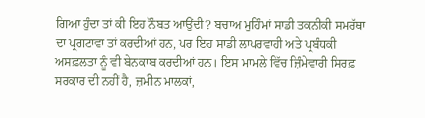ਗਿਆ ਹੁੰਦਾ ਤਾਂ ਕੀ ਇਹ ਨੌਬਤ ਆਉਂਦੀ? ਬਚਾਅ ਮੁਹਿੰਮਾਂ ਸਾਡੀ ਤਕਨੀਕੀ ਸਮਰੱਥਾ ਦਾ ਪ੍ਰਗਟਾਵਾ ਤਾਂ ਕਰਦੀਆਂ ਹਨ, ਪਰ ਇਹ ਸਾਡੀ ਲਾਪਰਵਾਹੀ ਅਤੇ ਪ੍ਰਬੰਧਕੀ ਅਸਫ਼ਲਤਾ ਨੂੰ ਵੀ ਬੇਨਕਾਬ ਕਰਦੀਆਂ ਹਨ। ਇਸ ਮਾਮਲੇ ਵਿੱਚ ਜ਼ਿੰਮੇਵਾਰੀ ਸਿਰਫ਼ ਸਰਕਾਰ ਦੀ ਨਹੀਂ ਹੈ, ਜ਼ਮੀਨ ਮਾਲਕਾਂ,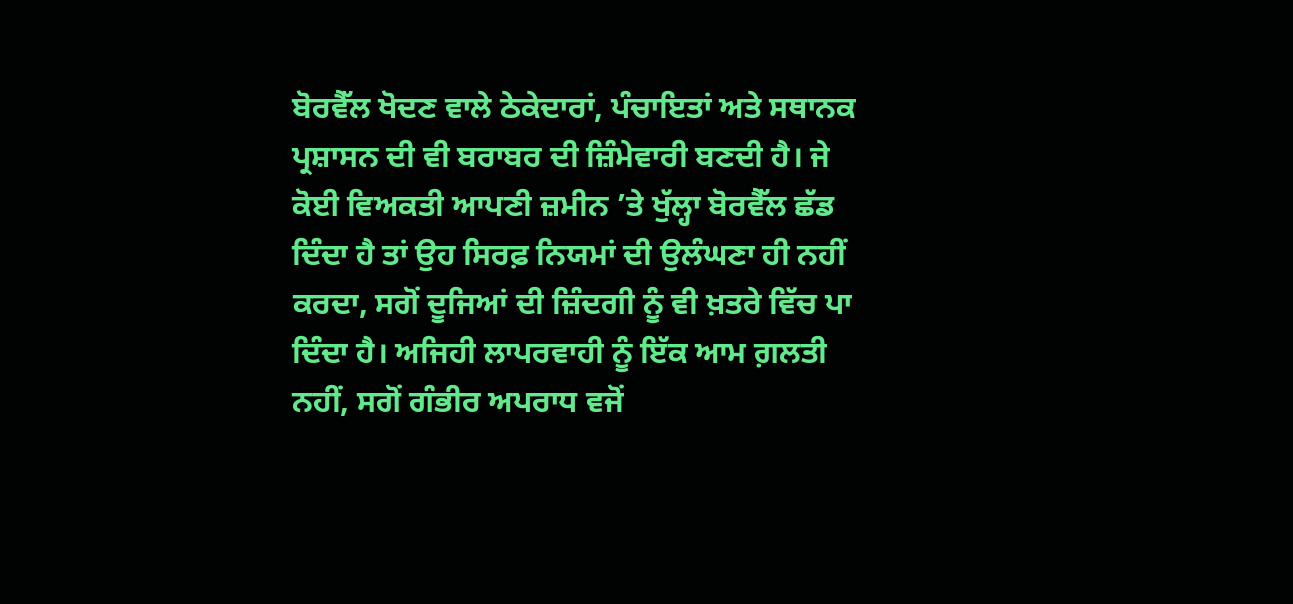ਬੋਰਵੈੱਲ ਖੋਦਣ ਵਾਲੇ ਠੇਕੇਦਾਰਾਂ, ਪੰਚਾਇਤਾਂ ਅਤੇ ਸਥਾਨਕ ਪ੍ਰਸ਼ਾਸਨ ਦੀ ਵੀ ਬਰਾਬਰ ਦੀ ਜ਼ਿੰਮੇਵਾਰੀ ਬਣਦੀ ਹੈ। ਜੇ ਕੋਈ ਵਿਅਕਤੀ ਆਪਣੀ ਜ਼ਮੀਨ ’ਤੇ ਖੁੱਲ੍ਹਾ ਬੋਰਵੈੱਲ ਛੱਡ ਦਿੰਦਾ ਹੈ ਤਾਂ ਉਹ ਸਿਰਫ਼ ਨਿਯਮਾਂ ਦੀ ਉਲੰਘਣਾ ਹੀ ਨਹੀਂ ਕਰਦਾ, ਸਗੋਂ ਦੂਜਿਆਂ ਦੀ ਜ਼ਿੰਦਗੀ ਨੂੰ ਵੀ ਖ਼ਤਰੇ ਵਿੱਚ ਪਾ ਦਿੰਦਾ ਹੈ। ਅਜਿਹੀ ਲਾਪਰਵਾਹੀ ਨੂੰ ਇੱਕ ਆਮ ਗ਼ਲਤੀ ਨਹੀਂ, ਸਗੋਂ ਗੰਭੀਰ ਅਪਰਾਧ ਵਜੋਂ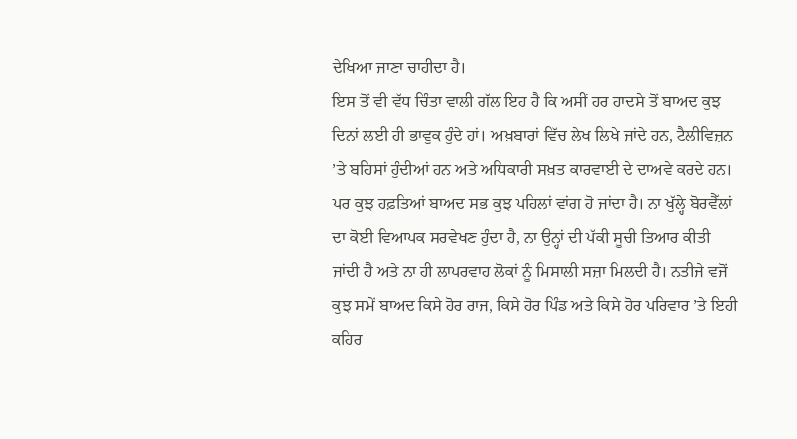ਦੇਖਿਆ ਜਾਣਾ ਚਾਹੀਦਾ ਹੈ।
ਇਸ ਤੋਂ ਵੀ ਵੱਧ ਚਿੰਤਾ ਵਾਲੀ ਗੱਲ ਇਹ ਹੈ ਕਿ ਅਸੀਂ ਹਰ ਹਾਦਸੇ ਤੋਂ ਬਾਅਦ ਕੁਝ ਦਿਨਾਂ ਲਈ ਹੀ ਭਾਵੁਕ ਹੁੰਦੇ ਹਾਂ। ਅਖ਼ਬਾਰਾਂ ਵਿੱਚ ਲੇਖ ਲਿਖੇ ਜਾਂਦੇ ਹਨ, ਟੈਲੀਵਿਜ਼ਨ ’ਤੇ ਬਹਿਸਾਂ ਹੁੰਦੀਆਂ ਹਨ ਅਤੇ ਅਧਿਕਾਰੀ ਸਖ਼ਤ ਕਾਰਵਾਈ ਦੇ ਦਾਅਵੇ ਕਰਦੇ ਹਨ। ਪਰ ਕੁਝ ਹਫ਼ਤਿਆਂ ਬਾਅਦ ਸਭ ਕੁਝ ਪਹਿਲਾਂ ਵਾਂਗ ਹੋ ਜਾਂਦਾ ਹੈ। ਨਾ ਖੁੱਲ੍ਹੇ ਬੋਰਵੈੱਲਾਂ ਦਾ ਕੋਈ ਵਿਆਪਕ ਸਰਵੇਖਣ ਹੁੰਦਾ ਹੈ, ਨਾ ਉਨ੍ਹਾਂ ਦੀ ਪੱਕੀ ਸੂਚੀ ਤਿਆਰ ਕੀਤੀ ਜਾਂਦੀ ਹੈ ਅਤੇ ਨਾ ਹੀ ਲਾਪਰਵਾਹ ਲੋਕਾਂ ਨੂੰ ਮਿਸਾਲੀ ਸਜ਼ਾ ਮਿਲਦੀ ਹੈ। ਨਤੀਜੇ ਵਜੋਂ ਕੁਝ ਸਮੇਂ ਬਾਅਦ ਕਿਸੇ ਹੋਰ ਰਾਜ, ਕਿਸੇ ਹੋਰ ਪਿੰਡ ਅਤੇ ਕਿਸੇ ਹੋਰ ਪਰਿਵਾਰ ’ਤੇ ਇਹੀ ਕਹਿਰ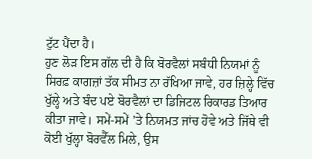ਟੁੱਟ ਪੈਂਦਾ ਹੈ।
ਹੁਣ ਲੋੜ ਇਸ ਗੱਲ ਦੀ ਹੈ ਕਿ ਬੋਰਵੈਲਾਂ ਸਬੰਧੀ ਨਿਯਮਾਂ ਨੂੰ ਸਿਰਫ਼ ਕਾਗਜ਼ਾਂ ਤੱਕ ਸੀਮਤ ਨਾ ਰੱਖਿਆ ਜਾਵੇ, ਹਰ ਜ਼ਿਲ੍ਹੇ ਵਿੱਚ ਖੁੱਲ੍ਹੇ ਅਤੇ ਬੰਦ ਪਏ ਬੋਰਵੈਲਾਂ ਦਾ ਡਿਜਿਟਲ ਰਿਕਾਰਡ ਤਿਆਰ ਕੀਤਾ ਜਾਵੇ। ਸਮੇਂ-ਸਮੇਂ ’ਤੇ ਨਿਯਮਤ ਜਾਂਚ ਹੋਵੇ ਅਤੇ ਜਿੱਥੇ ਵੀ ਕੋਈ ਖੁੱਲ੍ਹਾ ਬੋਰਵੈੱਲ ਮਿਲੇ, ਉਸ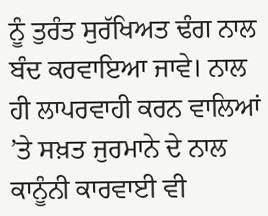ਨੂੰ ਤੁਰੰਤ ਸੁਰੱਖਿਅਤ ਢੰਗ ਨਾਲ ਬੰਦ ਕਰਵਾਇਆ ਜਾਵੇ। ਨਾਲ ਹੀ ਲਾਪਰਵਾਹੀ ਕਰਨ ਵਾਲਿਆਂ ’ਤੇ ਸਖ਼ਤ ਜੁਰਮਾਨੇ ਦੇ ਨਾਲ ਕਾਨੂੰਨੀ ਕਾਰਵਾਈ ਵੀ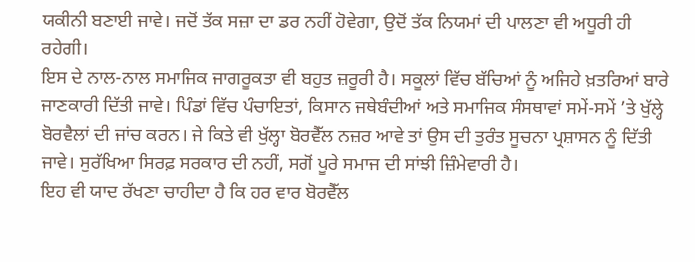ਯਕੀਨੀ ਬਣਾਈ ਜਾਵੇ। ਜਦੋਂ ਤੱਕ ਸਜ਼ਾ ਦਾ ਡਰ ਨਹੀਂ ਹੋਵੇਗਾ, ਉਦੋਂ ਤੱਕ ਨਿਯਮਾਂ ਦੀ ਪਾਲਣਾ ਵੀ ਅਧੂਰੀ ਹੀ ਰਹੇਗੀ।
ਇਸ ਦੇ ਨਾਲ-ਨਾਲ ਸਮਾਜਿਕ ਜਾਗਰੂਕਤਾ ਵੀ ਬਹੁਤ ਜ਼ਰੂਰੀ ਹੈ। ਸਕੂਲਾਂ ਵਿੱਚ ਬੱਚਿਆਂ ਨੂੰ ਅਜਿਹੇ ਖ਼ਤਰਿਆਂ ਬਾਰੇ ਜਾਣਕਾਰੀ ਦਿੱਤੀ ਜਾਵੇ। ਪਿੰਡਾਂ ਵਿੱਚ ਪੰਚਾਇਤਾਂ, ਕਿਸਾਨ ਜਥੇਬੰਦੀਆਂ ਅਤੇ ਸਮਾਜਿਕ ਸੰਸਥਾਵਾਂ ਸਮੇਂ-ਸਮੇਂ ’ਤੇ ਖੁੱਲ੍ਹੇ ਬੋਰਵੈਲਾਂ ਦੀ ਜਾਂਚ ਕਰਨ। ਜੇ ਕਿਤੇ ਵੀ ਖੁੱਲ੍ਹਾ ਬੋਰਵੈੱਲ ਨਜ਼ਰ ਆਵੇ ਤਾਂ ਉਸ ਦੀ ਤੁਰੰਤ ਸੂਚਨਾ ਪ੍ਰਸ਼ਾਸਨ ਨੂੰ ਦਿੱਤੀ ਜਾਵੇ। ਸੁਰੱਖਿਆ ਸਿਰਫ਼ ਸਰਕਾਰ ਦੀ ਨਹੀਂ, ਸਗੋਂ ਪੂਰੇ ਸਮਾਜ ਦੀ ਸਾਂਝੀ ਜ਼ਿੰਮੇਵਾਰੀ ਹੈ।
ਇਹ ਵੀ ਯਾਦ ਰੱਖਣਾ ਚਾਹੀਦਾ ਹੈ ਕਿ ਹਰ ਵਾਰ ਬੋਰਵੈੱਲ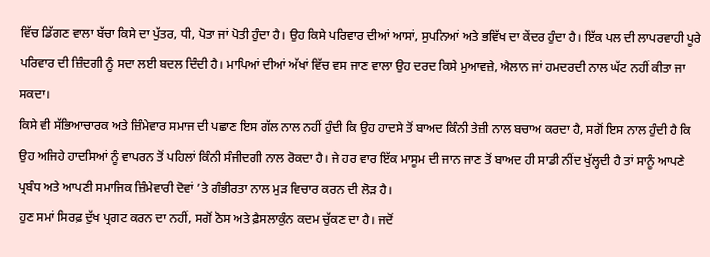ਵਿੱਚ ਡਿੱਗਣ ਵਾਲਾ ਬੱਚਾ ਕਿਸੇ ਦਾ ਪੁੱਤਰ, ਧੀ, ਪੋਤਾ ਜਾਂ ਪੋਤੀ ਹੁੰਦਾ ਹੈ। ਉਹ ਕਿਸੇ ਪਰਿਵਾਰ ਦੀਆਂ ਆਸਾਂ, ਸੁਪਨਿਆਂ ਅਤੇ ਭਵਿੱਖ ਦਾ ਕੇਂਦਰ ਹੁੰਦਾ ਹੈ। ਇੱਕ ਪਲ ਦੀ ਲਾਪਰਵਾਹੀ ਪੂਰੇ ਪਰਿਵਾਰ ਦੀ ਜ਼ਿੰਦਗੀ ਨੂੰ ਸਦਾ ਲਈ ਬਦਲ ਦਿੰਦੀ ਹੈ। ਮਾਪਿਆਂ ਦੀਆਂ ਅੱਖਾਂ ਵਿੱਚ ਵਸ ਜਾਣ ਵਾਲਾ ਉਹ ਦਰਦ ਕਿਸੇ ਮੁਆਵਜ਼ੇ, ਐਲਾਨ ਜਾਂ ਹਮਦਰਦੀ ਨਾਲ ਘੱਟ ਨਹੀਂ ਕੀਤਾ ਜਾ ਸਕਦਾ।
ਕਿਸੇ ਵੀ ਸੱਭਿਆਚਾਰਕ ਅਤੇ ਜ਼ਿੰਮੇਵਾਰ ਸਮਾਜ ਦੀ ਪਛਾਣ ਇਸ ਗੱਲ ਨਾਲ ਨਹੀਂ ਹੁੰਦੀ ਕਿ ਉਹ ਹਾਦਸੇ ਤੋਂ ਬਾਅਦ ਕਿੰਨੀ ਤੇਜ਼ੀ ਨਾਲ ਬਚਾਅ ਕਰਦਾ ਹੈ, ਸਗੋਂ ਇਸ ਨਾਲ ਹੁੰਦੀ ਹੈ ਕਿ ਉਹ ਅਜਿਹੇ ਹਾਦਸਿਆਂ ਨੂੰ ਵਾਪਰਨ ਤੋਂ ਪਹਿਲਾਂ ਕਿੰਨੀ ਸੰਜੀਦਗੀ ਨਾਲ ਰੋਕਦਾ ਹੈ। ਜੇ ਹਰ ਵਾਰ ਇੱਕ ਮਾਸੂਮ ਦੀ ਜਾਨ ਜਾਣ ਤੋਂ ਬਾਅਦ ਹੀ ਸਾਡੀ ਨੀਂਦ ਖੁੱਲ੍ਹਦੀ ਹੈ ਤਾਂ ਸਾਨੂੰ ਆਪਣੇ ਪ੍ਰਬੰਧ ਅਤੇ ਆਪਣੀ ਸਮਾਜਿਕ ਜ਼ਿੰਮੇਵਾਰੀ ਦੋਵਾਂ ’ਤੇ ਗੰਭੀਰਤਾ ਨਾਲ ਮੁੜ ਵਿਚਾਰ ਕਰਨ ਦੀ ਲੋੜ ਹੈ।
ਹੁਣ ਸਮਾਂ ਸਿਰਫ਼ ਦੁੱਖ ਪ੍ਰਗਟ ਕਰਨ ਦਾ ਨਹੀਂ, ਸਗੋਂ ਠੋਸ ਅਤੇ ਫ਼ੈਸਲਾਕੁੰਨ ਕਦਮ ਚੁੱਕਣ ਦਾ ਹੈ। ਜਦੋਂ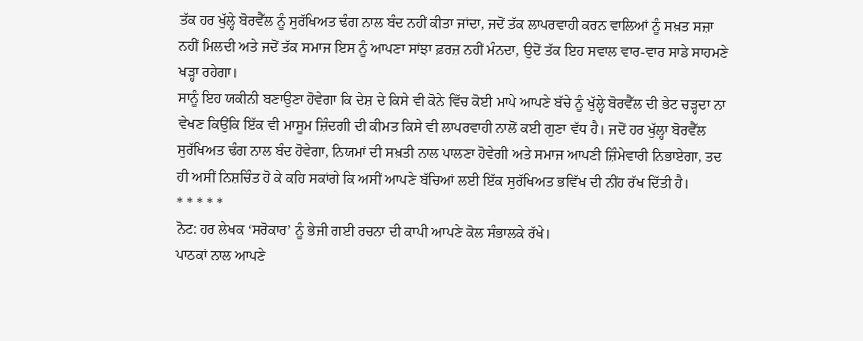ਤੱਕ ਹਰ ਖੁੱਲ੍ਹੇ ਬੋਰਵੈੱਲ ਨੂੰ ਸੁਰੱਖਿਅਤ ਢੰਗ ਨਾਲ ਬੰਦ ਨਹੀਂ ਕੀਤਾ ਜਾਂਦਾ, ਜਦੋਂ ਤੱਕ ਲਾਪਰਵਾਹੀ ਕਰਨ ਵਾਲਿਆਂ ਨੂੰ ਸਖ਼ਤ ਸਜ਼ਾ ਨਹੀਂ ਮਿਲਦੀ ਅਤੇ ਜਦੋਂ ਤੱਕ ਸਮਾਜ ਇਸ ਨੂੰ ਆਪਣਾ ਸਾਂਝਾ ਫ਼ਰਜ਼ ਨਹੀਂ ਮੰਨਦਾ, ਉਦੋਂ ਤੱਕ ਇਹ ਸਵਾਲ ਵਾਰ-ਵਾਰ ਸਾਡੇ ਸਾਹਮਣੇ ਖੜ੍ਹਾ ਰਹੇਗਾ।
ਸਾਨੂੰ ਇਹ ਯਕੀਨੀ ਬਣਾਉਣਾ ਹੋਵੇਗਾ ਕਿ ਦੇਸ਼ ਦੇ ਕਿਸੇ ਵੀ ਕੋਨੇ ਵਿੱਚ ਕੋਈ ਮਾਪੇ ਆਪਣੇ ਬੱਚੇ ਨੂੰ ਖੁੱਲ੍ਹੇ ਬੋਰਵੈੱਲ ਦੀ ਭੇਟ ਚੜ੍ਹਦਾ ਨਾ ਵੇਖਣ ਕਿਉਂਕਿ ਇੱਕ ਵੀ ਮਾਸੂਮ ਜ਼ਿੰਦਗੀ ਦੀ ਕੀਮਤ ਕਿਸੇ ਵੀ ਲਾਪਰਵਾਹੀ ਨਾਲੋਂ ਕਈ ਗੁਣਾ ਵੱਧ ਹੈ। ਜਦੋਂ ਹਰ ਖੁੱਲ੍ਹਾ ਬੋਰਵੈੱਲ ਸੁਰੱਖਿਅਤ ਢੰਗ ਨਾਲ ਬੰਦ ਹੋਵੇਗਾ, ਨਿਯਮਾਂ ਦੀ ਸਖ਼ਤੀ ਨਾਲ ਪਾਲਣਾ ਹੋਵੇਗੀ ਅਤੇ ਸਮਾਜ ਆਪਣੀ ਜ਼ਿੰਮੇਵਾਰੀ ਨਿਭਾਏਗਾ, ਤਦ ਹੀ ਅਸੀਂ ਨਿਸ਼ਚਿੰਤ ਹੋ ਕੇ ਕਹਿ ਸਕਾਂਗੇ ਕਿ ਅਸੀਂ ਆਪਣੇ ਬੱਚਿਆਂ ਲਈ ਇੱਕ ਸੁਰੱਖਿਅਤ ਭਵਿੱਖ ਦੀ ਨੀਂਹ ਰੱਖ ਦਿੱਤੀ ਹੈ।
* * * * *
ਨੋਟ: ਹਰ ਲੇਖਕ ‘ਸਰੋਕਾਰ’ ਨੂੰ ਭੇਜੀ ਗਈ ਰਚਨਾ ਦੀ ਕਾਪੀ ਆਪਣੇ ਕੋਲ ਸੰਭਾਲਕੇ ਰੱਖੇ।
ਪਾਠਕਾਂ ਨਾਲ ਆਪਣੇ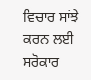ਵਿਚਾਰ ਸਾਂਝੇ ਕਰਨ ਲਈ ਸਰੋਕਾਰ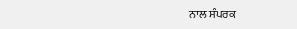ਨਾਲ ਸੰਪਰਕ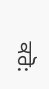ਕਰੋ: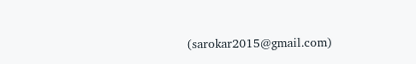(sarokar2015@gmail.com)